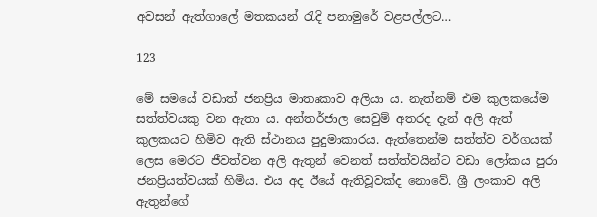අවසන් ඇත්ගාලේ මතකයන් රැදි පනාමුරේ වළපල්ලට…

123

මේ සමයේ වඩාත් ජනප්‍රිය මාතෘකාව අලියා ය. නැත්නම් එම කුලකයේම සත්ත්වයකු වන ඇතා ය. අන්තර්ජාල සෙවුම් අතරද දැන් අලි ඇත් කුලකයට හිමිව ඇති ස්ථානය පුදුමාකාරය. ඇත්තෙන්ම සත්ත්ව වර්ගයක් ලෙස මෙරට ජීවත්වන අලි ඇතුන් වෙනත් සත්ත්වයින්ට වඩා ලෝකය පුරා ජනප්‍රියත්වයක් හිමිය. එය අද ඊයේ ඇතිවූවක්ද නොවේ. ශ්‍රී ලංකාව අලි ඇතුන්ගේ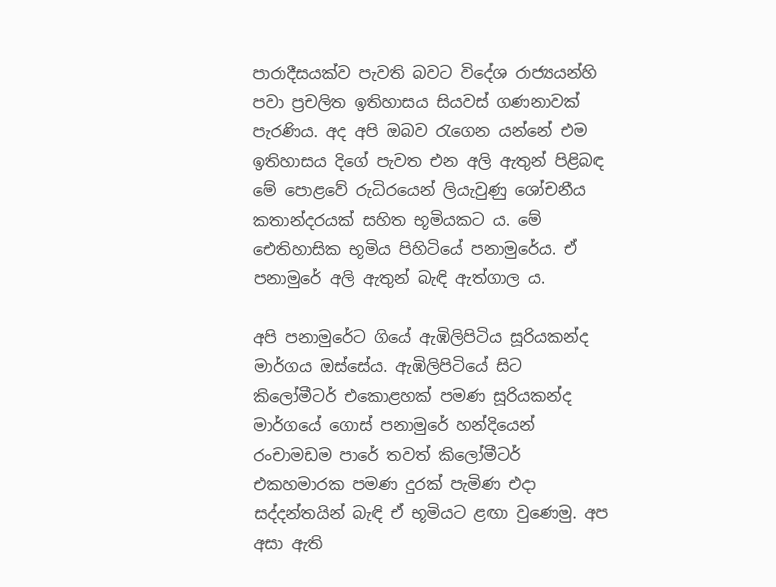පාරාදීසයක්ව පැවති බවට විදේශ රාජ්‍යයන්හි පවා ප්‍රචලිත ඉතිහාසය සියවස් ගණනාවක් පැරණිය. අද අපි ඔබව රැගෙන යන්නේ එම ඉතිහාසය දිගේ පැවත එන අලි ඇතුන් පිළිබඳ මේ පොළවේ රුධිරයෙන් ලියැවුණු ශෝචනීය කතාන්දරයක් සහිත භූමියකට ය. මේ ඓතිහාසික භූමිය පිහිටියේ පනාමුරේය. ඒ පනාමුරේ අලි ඇතුන් බැඳි ඇත්ගාල ය.

අපි පනාමුරේට ගියේ ඇඹිලිපිටිය සූරියකන්ද මාර්ගය ඔස්සේය. ඇඹිලිපිටියේ සිට කිලෝමීටර් එකොළහක් පමණ සූරියකන්ද මාර්ගයේ ගොස් පනාමුරේ හන්දියෙන් රංචාමඩම පාරේ තවත් කිලෝමීටර් එකහමාරක පමණ දුරක් පැමිණ එදා සද්දන්තයින් බැඳි ඒ භූමියට ළඟා වුණෙමු. අප අසා ඇති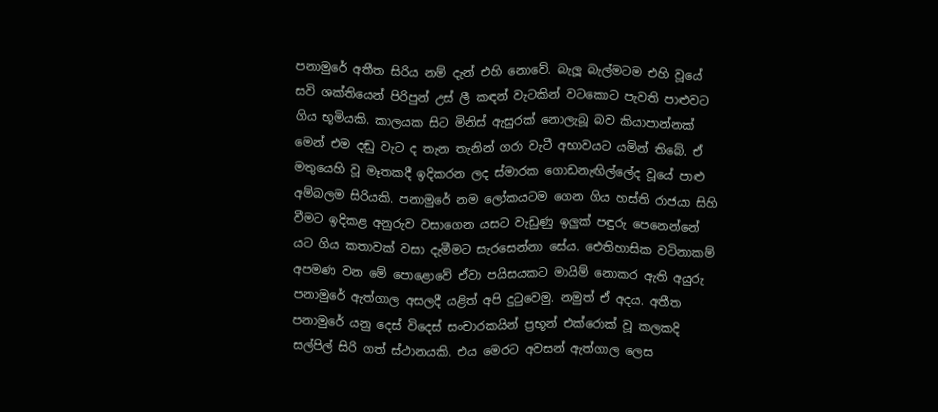පනාමුරේ අතීත සිරිය නම් දැන් එහි නොවේ. බැලූ බැල්මටම එහි වූයේ සවි ශක්තියෙන් පිරිපුන් උස් ලී කඳන් වැටකින් වටකොට පැවති පාළුවට ගිය භූමියකි. කාලයක සිට මිනිස් ඇසුරක් නොලැබූ බව කියාපාන්නක් මෙන් එම දඬු වැට ද තැන තැනින් ගරා වැටී අභාවයට යමින් තිබේ. ඒ මතුයෙහි වූ මෑතකදී ඉදිකරන ලද ස්මාරක ගොඩනැඟිල්ලේද වූයේ පාළු අම්බලම සිරියකි. පනාමුරේ නම ලෝකයටම ගෙන ගිය හස්ති රාජයා සිහි වීමට ඉදිකළ අනුරුව වසාගෙන යසට වැඩුණු ඉලුක් පඳුරු පෙනෙන්නේ යට ගිය කතාවක් වසා දැමීමට සැරසෙන්නා සේය. ඓතිහාසික වටිනාකම් අපමණ වන මේ පොළොවේ ඒවා පයිසයකට මායිම් නොකර ඇති අයුරු පනාමුරේ ඇත්ගාල අසලදී යළිත් අපි දුටුවෙමු. නමුත් ඒ අදය. අතීත පනාමුරේ යනු දෙස් විදෙස් සංචාරකයින් ප්‍රභූන් එක්රොක් වූ කලකදි සල්පිල් සිරි ගත් ස්ථානයකි. එය මෙරට අවසන් ඇත්ගාල ලෙස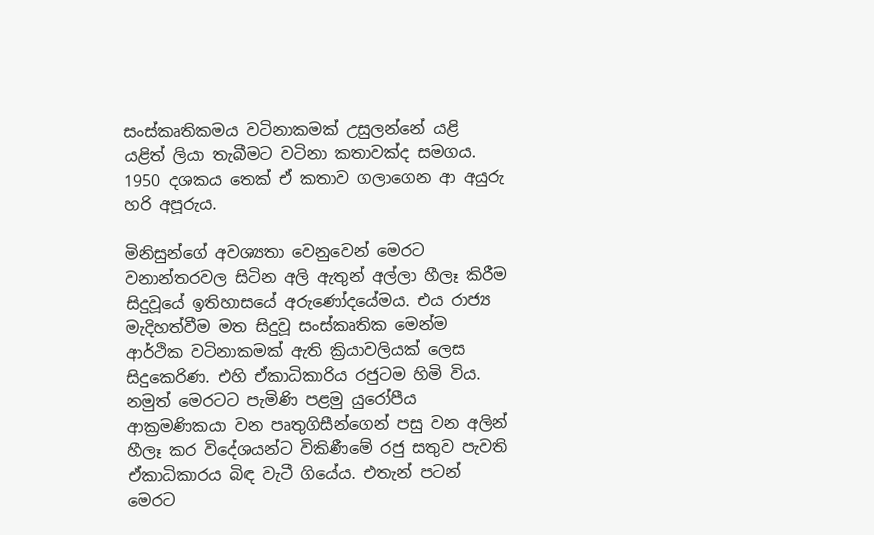සංස්කෘතිකමය වටිනාකමක් උසුලන්නේ යළි යළිත් ලියා තැබීමට වටිනා කතාවක්ද සමගය. 1950 දශකය තෙක් ඒ කතාව ගලාගෙන ආ අයුරු හරි අපූරුය.

මිනිසුන්ගේ අවශ්‍යතා වෙනුවෙන් මෙරට වනාන්තරවල සිටින අලි ඇතුන් අල්ලා හීලෑ කිරීම සිදුවූයේ ඉතිහාසයේ අරුණෝදයේමය. එය රාජ්‍ය මැදිහත්වීම මත සිදුවූ සංස්කෘතික මෙන්ම ආර්ථික වටිනාකමක් ඇති ක්‍රියාවලියක් ලෙස සිදුකෙරිණ. එහි ඒකාධිකාරිය රජුටම හිමි විය. නමුත් මෙරටට පැමිණි පළමු යුරෝපීය ආක්‍රමණිකයා වන පෘතුගිසීන්ගෙන් පසු වන අලින් හීලෑ කර විදේශයන්ට විකිණීමේ රජු සතුව පැවති ඒකාධිකාරය බිඳ වැටී ගියේය. එතැන් පටන් මෙරට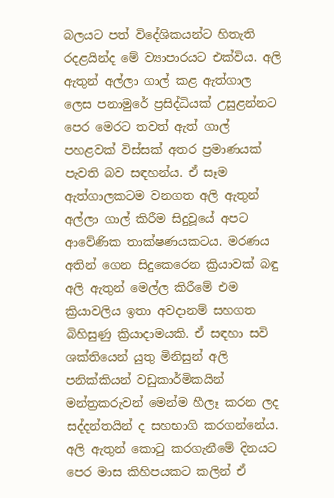බලයට පත් විදේශිකයන්ට හිතැති රදළයින්ද මේ ව්‍යාපාරයට එක්විය. අලි ඇතුන් අල්ලා ගාල් කළ ඇත්ගාල ලෙස පනාමුරේ ප්‍රසිද්ධියක් උසුළන්නට පෙර මෙරට තවත් ඇත් ගාල් පහළවක් විස්සක් අතර ප්‍රමාණයක් පැවති බව සඳහන්ය. ඒ සෑම ඇත්ගාලකටම වනගත අලි ඇතුන් අල්ලා ගාල් කිරීම සිදුවූයේ අපට ආවේණික තාක්ෂණයකටය. මරණය අතින් ගෙන සිදුකෙරෙන ක්‍රියාවක් බඳු අලි ඇතුන් මෙල්ල කිරීමේ එම ක්‍රියාවලිය ඉතා අවදානම් සහගත බිහිසුණු ක්‍රියාදාමයකි. ඒ සඳහා සවි ශක්තියෙන් යුතු මිනිසුන් අලි පනික්කියන් වඩුකාර්මිකයින් මන්ත්‍රකරුවන් මෙන්ම හීලෑ කරන ලද සද්දන්තයින් ද සහභාගි කරගන්නේය. අලි ඇතුන් කොටු කරගැනීමේ දිනයට පෙර මාස කිහිපයකට කලින් ඒ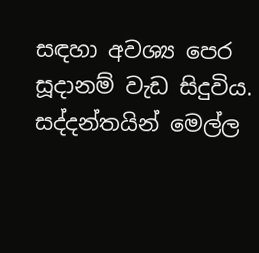සඳහා අවශ්‍ය පෙර සූදානම් වැඩ සිදුවිය. සද්දන්තයින් මෙල්ල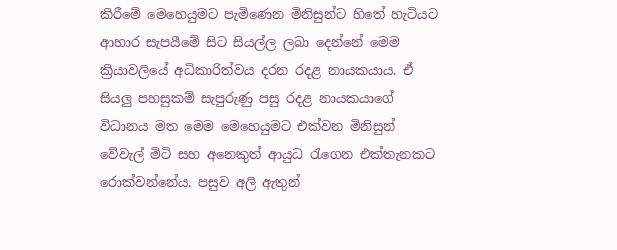කිරීමේ මෙහෙයුමට පැමිණෙන මිනිසුන්ට හිතේ හැටියට ආහාර සැපයීමේ සිට සියල්ල ලබා දෙන්නේ මෙම ක්‍රියාවලියේ අධිකාරිත්වය දරන රදළ නායකයාය. ඒ සියලු පහසුකම් සැපුරුණු පසු රදළ නායකයාගේ විධානය මත මෙම මෙහෙයුමට එක්වන මිනිසුන් වේවැල් මිටි සහ අනෙකුත් ආයුධ රැගෙන එක්තැනකට රොක්වන්නේය. පසුව අලි ඇතුන්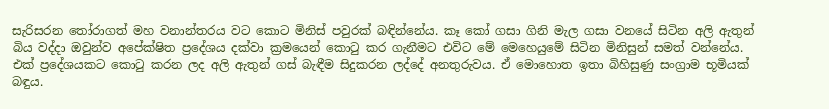සැරිසරන තෝරාගත් මහ වනාන්තරය වට කොට මිනිස් පවුරක් බඳින්නේය. කෑ කෝ ගසා ගිනි මැල ගසා වනයේ සිටින අලි ඇතුන් බිය වද්දා ඔවුන්ව අපේක්ෂිත ප්‍රදේශය දක්වා ක්‍රමයෙන් කොටු කර ගැනීමට එවිට මේ මෙහෙයුමේ සිටින මිනිසුන් සමත් වන්නේය. එක් ප්‍රදේශයකට කොටු කරන ලද අලි ඇතුන් ගස් බැඳීම සිදුකරන ලද්දේ අනතුරුවය. ඒ මොහොත ඉතා බිහිසුණු සංග්‍රාම භූමියක් බඳුය.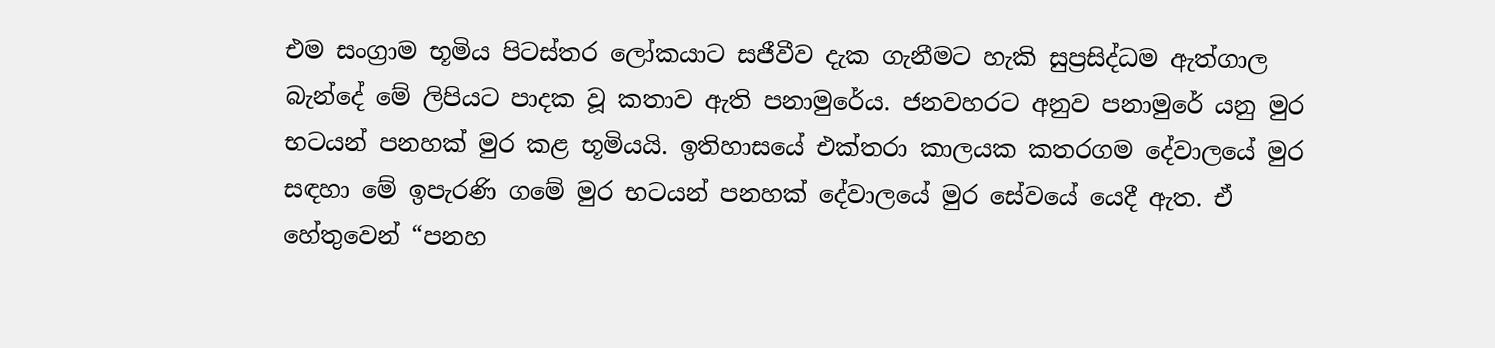එම සංග්‍රාම භූමිය පිටස්තර ලෝකයාට සජීවීව දැක ගැනීමට හැකි සුප්‍රසිද්ධම ඇත්ගාල බැන්දේ මේ ලිපියට පාදක වූ කතාව ඇති පනාමුරේය. ජනවහරට අනුව පනාමුරේ යනු මුර භටයන් පනහක් මුර කළ භූමියයි. ඉතිහාසයේ එක්තරා කාලයක කතරගම දේවාලයේ මුර සඳහා මේ ඉපැරණි ගමේ මුර භටයන් පනහක් දේවාලයේ මුර සේවයේ යෙදී ඇත. ඒ හේතුවෙන් “පනහ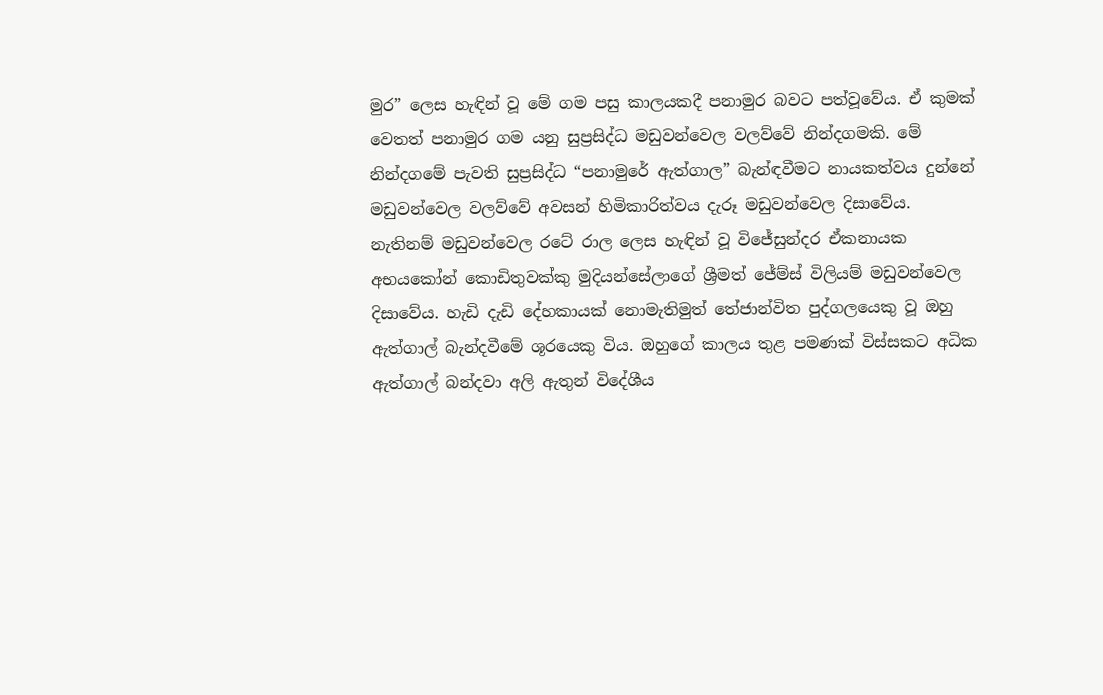මුර” ලෙස හැඳින් වූ මේ ගම පසු කාලයකදී පනාමුර බවට පත්වූවේය. ඒ කුමක් වෙතත් පනාමුර ගම යනු සුප්‍රසිද්ධ මඩුවන්වෙල වලව්වේ නින්දගමකි. මේ නින්දගමේ පැවති සුප්‍රසිද්ධ “පනාමුරේ ඇත්ගාල” බැන්ඳවීමට නායකත්වය දුන්නේ මඩුවන්වෙල වලව්වේ අවසන් හිමිකාරිත්වය දැරූ මඩුවන්වෙල දිසාවේය. නැතිනම් මඩුවන්වෙල රටේ රාල ලෙස හැඳින් වූ විජේසුන්දර ඒකනායක අභයකෝන් කොඩිතුවක්කු මුදියන්සේලාගේ ශ්‍රීමත් ජේම්ස් විලියම් මඩුවන්වෙල දිසාවේය. හැඩි දැඩි දේහකායක් නොමැතිමුත් තේජාන්විත පුද්ගලයෙකු වූ ඔහු ඇත්ගාල් බැන්දවීමේ ශූරයෙකු විය. ඔහුගේ කාලය තුළ පමණක් විස්සකට අධික ඇත්ගාල් බන්දවා අලි ඇතුන් විදේශීය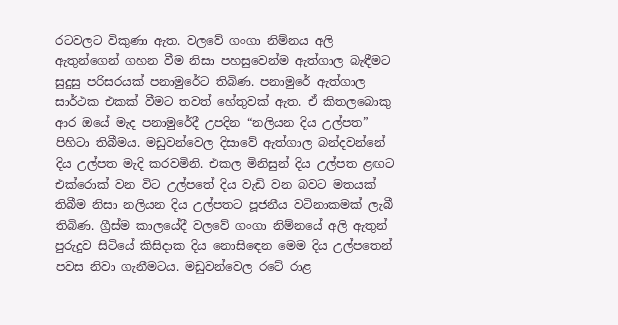රටවලට විකුණා ඇත. වලවේ ගංගා නිම්නය අලි ඇතුන්ගෙන් ගහන වීම නිසා පහසුවෙන්ම ඇත්ගාල බැඳීමට සුදුසු පරිසරයක් පනාමුරේට තිබිණ. පනාමුරේ ඇත්ගාල සාර්ථක එකක් වීමට තවත් හේතුවක් ඇත. ඒ කිතලබොකු ආර ඔයේ මැද පනාමුරේදී උපදින “නලියන දිය උල්පත” පිහිටා තිබීමය. මඩුවන්වෙල දිසාවේ ඇත්ගාල බන්දවන්නේ දිය උල්පත මැදි කරවමිනි. එකල මිනිසුන් දිය උල්පත ළඟට එක්රොක් වන විට උල්පතේ දිය වැඩි වන බවට මතයක් තිබීම නිසා නලියන දිය උල්පතට පූජනීය වටිනාකමක් ලැබී තිබිණ. ග්‍රීස්ම කාලයේදී වලවේ ගංගා නිම්නයේ අලි ඇතුන් පුරුදුව සිටියේ කිසිදාක දිය නොසිඳෙන මෙම දිය උල්පතෙන් පවස නිවා ගැනීමටය. මඩුවන්වෙල රටේ රාළ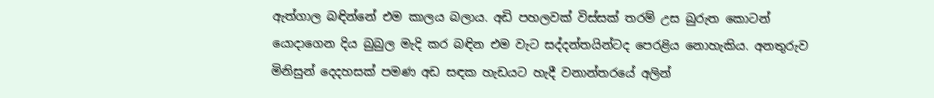ඇත්ගාල බඳින්නේ එම කාලය බලාය. අඩි පහලවක් විස්සක් තරම් උස බුරුත කොටන් යොදාගෙන දිය බුබුල මැදි කර බඳින එම වැට සද්දන්තයින්ටද පෙරළිය නොහැකිය. අනතුරුව මිනිසුන් දෙදහසක් පමණ අඩ සඳක හැඩයට හැදී වනාන්තරයේ අලින්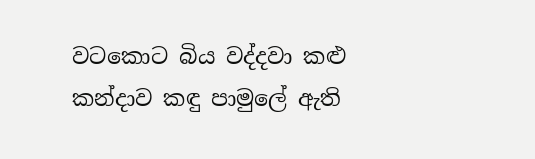වටකොට බිය වද්දවා කළු කන්දාව කඳු පාමුලේ ඇති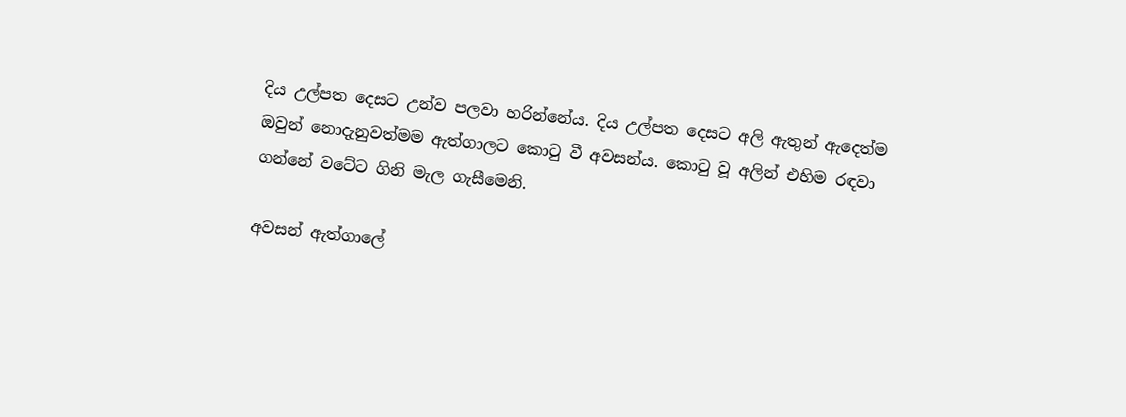දිය උල්පත දෙසට උන්ව පලවා හරින්නේය. දිය උල්පත දෙසට අලි ඇතුන් ඇදෙත්ම ඔවුන් නොදැනුවත්මම ඇත්ගාලට කොටු වී අවසන්ය. කොටු වූ අලින් එහිම රඳවා ගන්නේ වටේට ගිනි මැල ගැසීමෙනි.

අවසන් ඇත්ගාලේ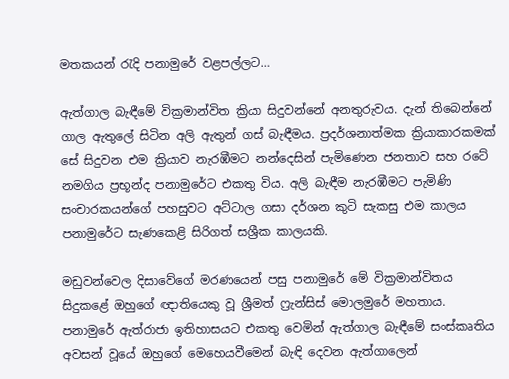මතකයන් රැදි පනාමුරේ වළපල්ලට…

ඇත්ගාල බැඳීමේ වික්‍රමාන්විත ක්‍රියා සිදුවන්නේ අනතුරුවය. දැන් තිබෙන්නේ ගාල ඇතුලේ සිටින අලි ඇතුන් ගස් බැඳීමය. ප්‍රදර්ශනාත්මක ක්‍රියාකාරකමක් සේ සිදුවන එම ක්‍රියාව නැරඹීමට නන්දෙසින් පැමිණෙන ජනතාව සහ රටේ නමගිය ප්‍රභූන්ද පනාමුරේට එකතු විය. අලි බැඳීම නැරඹීමට පැමිණි සංචාරකයන්ගේ පහසුවට අට්ටාල ගසා දර්ශන කුටි සැකසු එම කාලය පනාමුරේට සැණකෙළි සිරිගත් සශ්‍රීක කාලයකි.

මඩුවන්වෙල දිසාවේගේ මරණයෙන් පසු පනාමුරේ මේ වික්‍රමාන්විතය සිදුකළේ ඔහුගේ ඥාතියෙකු වූ ශ්‍රීමත් ෆ්‍රැන්සිස් මොලමුරේ මහතාය. පනාමුරේ ඇත්රාජා ඉතිහාසයට එකතු වෙමින් ඇත්ගාල බැඳීමේ සංස්කෘතිය අවසන් වූයේ ඔහුගේ මෙහෙයවීමෙන් බැඳි දෙවන ඇත්ගාලෙන්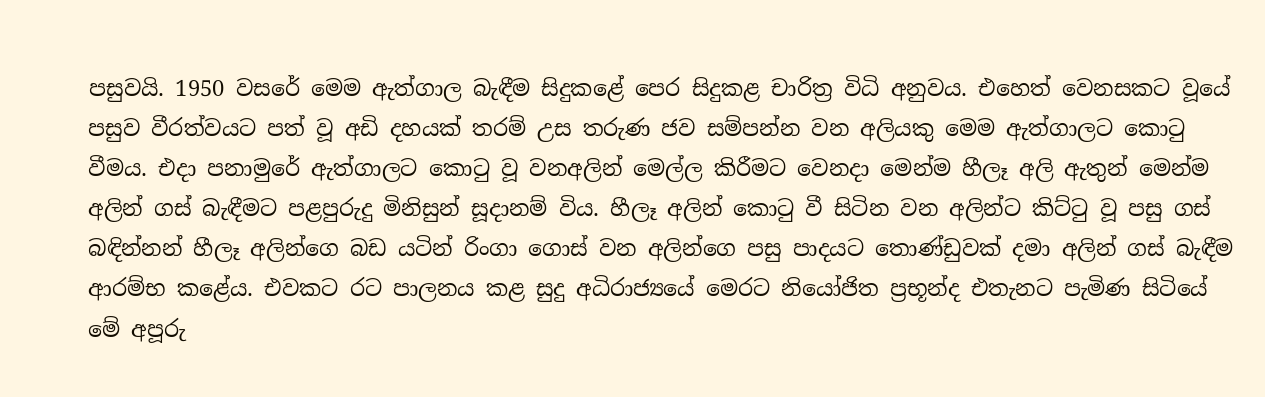පසුවයි. 1950 වසරේ මෙම ඇත්ගාල බැඳීම සිදුකළේ පෙර සිදුකළ චාරිත්‍ර විධි අනුවය. එහෙත් වෙනසකට වූයේ පසුව වීරත්වයට පත් වූ අඩි දහයක් තරම් උස තරුණ ජව සම්පන්න වන අලියකු මෙම ඇත්ගාලට කොටු වීමය. එදා පනාමුරේ ඇත්ගාලට කොටු වූ වනඅලින් මෙල්ල කිරීමට වෙනදා මෙන්ම හීලෑ අලි ඇතුන් මෙන්ම අලින් ගස් බැඳීමට පළපුරුදු මිනිසුන් සූදානම් විය. හීලෑ අලින් කොටු වී සිටින වන අලින්ට කිට්ටු වූ පසු ගස් බඳින්නන් හීලෑ අලින්ගෙ බඩ යටින් රිංගා ගොස් වන අලින්ගෙ පසු පාදයට තොණ්ඩුවක් දමා අලින් ගස් බැඳීම ආරම්භ කළේය. එවකට රට පාලනය කළ සුදු අධිරාජ්‍යයේ මෙරට නියෝජිත ප්‍රභූන්ද එතැනට පැමිණ සිටියේ මේ අපූරු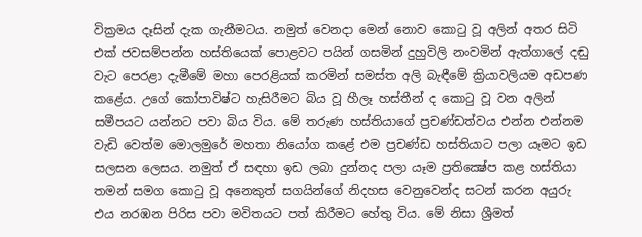වික්‍රමය දෑසින් දැක ගැනීමටය. නමුත් වෙනදා මෙන් නොව කොටු වූ අලින් අතර සිටි එක් ජවසම්පන්න හස්තියෙක් පොළවට පයින් ගසමින් දුහුවිලි නංවමින් ඇත්ගාලේ දඬු වැට පෙරළා දැමීමේ මහා පෙරළියක් කරමින් සමස්ත අලි බැඳීමේ ක්‍රියාවලියම අඩපණ කළේය. උගේ කෝපාවිෂ්ට හැසිරීමට බිය වූ හීලෑ හස්තීන් ද කොටු වූ වන අලින් සමීපයට යන්නට පවා බිය විය. මේ තරුණ හස්තියාගේ ප්‍රචණ්ඩත්වය එන්න එන්නම වැඩි වෙත්ම මොලමුරේ මහතා නියෝග කළේ එම ප්‍රචණ්ඩ හස්තියාට පලා යෑමට ඉඩ සලසන ලෙසය. නමුත් ඒ සඳහා ඉඩ ලබා දුන්නද පලා යෑම ප්‍රතික්‍ෂේප කළ හස්තියා තමන් සමග කොටු වූ අනෙකුත් සගයින්ගේ නිදහස වෙනුවෙන්ද සටන් කරන අයුරු එය නරඹන පිරිස පවා මවිතයට පත් කිරීමට හේතු විය. මේ නිසා ශ්‍රීමත්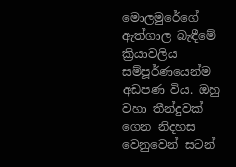මොලමුරේගේ ඇත්ගාල බැඳීමේ ක්‍රියාවලිය සම්පූර්ණයෙන්ම අඩපණ විය. ඔහු වහා තීන්දුවක් ගෙන නිදහස වෙනුවෙන් සටන්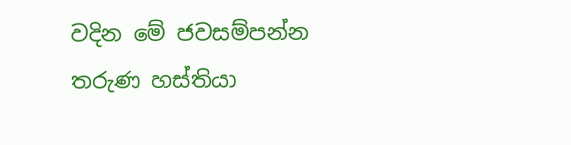වදින මේ ජවසම්පන්න තරුණ හස්තියා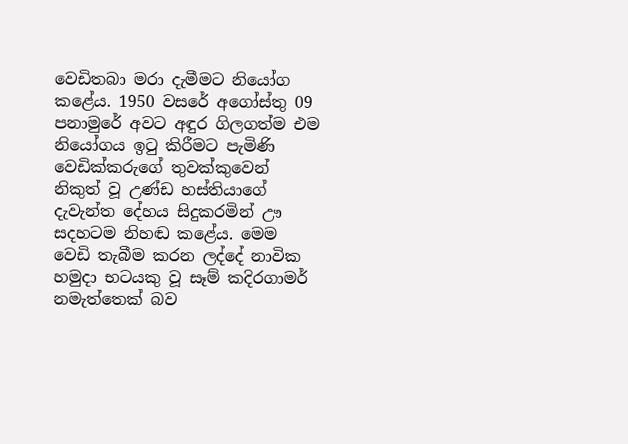වෙඩිතබා මරා දැමීමට නියෝග කළේය. 1950 වසරේ අගෝස්තු 09 පනාමුරේ අවට අඳුර ගිලගත්ම එම නියෝගය ඉටු කිරීමට පැමිණි වෙඩික්කරුගේ තුවක්කුවෙන් නිකුත් වූ උණ්ඩ හස්තියාගේ දැවැන්ත දේහය සිදුකරමින් ඌ සදහටම නිහඬ කළේය. මෙම වෙඩි තැබීම කරන ලද්දේ නාවික හමුදා භටයකු වූ සෑම් කදිරගාමර් නමැත්තෙක් බව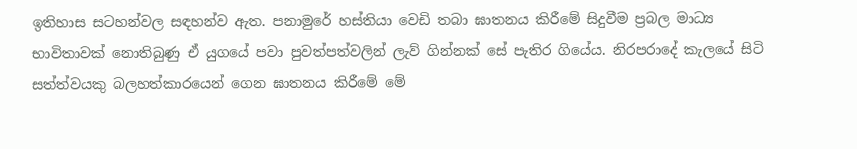ඉතිහාස සටහන්වල සඳහන්ව ඇත. පනාමුරේ හස්තියා වෙඩි තබා ඝාතනය කිරීමේ සිදුවීම ප්‍රබල මාධ්‍ය භාවිතාවක් නොතිබුණු ඒ යුගයේ පවා පුවත්පත්වලින් ලැව් ගින්නක් සේ පැතිර ගියේය. නිරපරාදේ කැලයේ සිටි සත්ත්වයකු බලහත්කාරයෙන් ගෙන ඝාතනය කිරීමේ මේ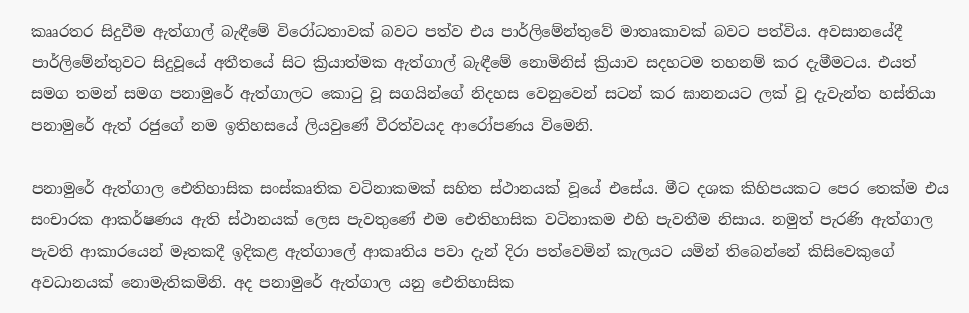කෲරතර සිදුවීම ඇත්ගාල් බැඳීමේ විරෝධතාවක් බවට පත්ව එය පාර්ලිමේන්තුවේ මාතෘකාවක් බවට පත්විය. අවසානයේදී පාර්ලිමේන්තුවට සිදුවූයේ අතීතයේ සිට ක්‍රියාත්මක ඇත්ගාල් බැඳීමේ නොමිනිස් ක්‍රියාව සදහටම තහනම් කර දැමීමටය. එයත් සමග තමන් සමග පනාමුරේ ඇත්ගාලට කොටු වූ සගයින්ගේ නිදහස වෙනුවෙන් සටන් කර ඝානනයට ලක් වූ දැවැන්ත හස්තියා පනාමුරේ ඇත් රජුගේ නම ඉතිහසයේ ලියවුණේ වීරත්වයද ආරෝපණය විමෙනි.

පනාමුරේ ඇත්ගාල ඓතිහාසික සංස්කෘතික වටිනාකමක් සහිත ස්ථානයක් වූයේ එසේය. මීට දශක කිහිපයකට පෙර තෙක්ම එය සංචාරක ආකර්ෂණය ඇති ස්ථානයක් ලෙස පැවතුණේ එම ඓතිහාසික වටිනාකම එහි පැවතීම නිසාය. නමුත් පැරණි ඇත්ගාල පැවති ආකාරයෙන් මෑතකදී ඉදිකළ ඇත්ගාලේ ආකෘතිය පවා දැන් දිරා පත්වෙමින් කැලයට යමින් තිබෙන්නේ කිසිවෙකුගේ අවධානයක් නොමැතිකමිනි. අද පනාමුරේ ඇත්ගාල යනු ඓතිහාසික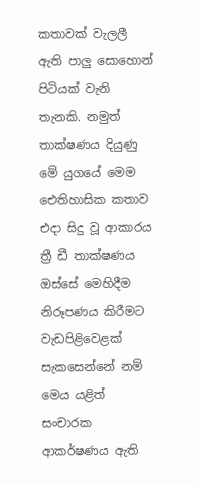කතාවක් වැලලී ඇති පාලු සොහොන් පිටියක් වැනි තැනකි. නමුත් තාක්ෂණය දියුණු මේ යුගයේ මෙම ඓතිහාසික කතාව එදා සිදු වූ ආකාරය ත්‍රී ඩී තාක්ෂණය ඔස්සේ මෙහිදීම නිරූපණය කිරීමට වැඩපිළිවෙළක් සැකසෙන්නේ නම් මෙය යළිත් සංචාරක ආකර්ෂණය ඇති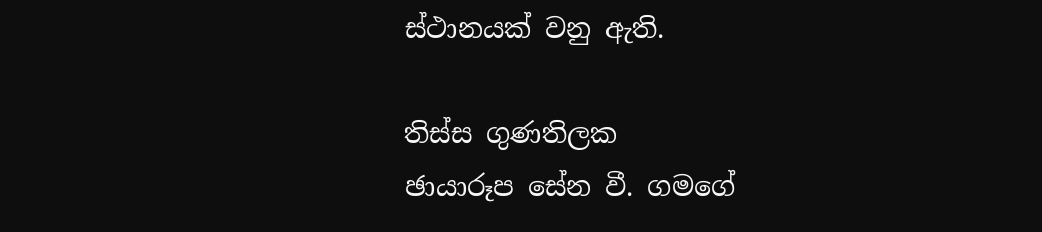ස්ථානයක් වනු ඇති.

තිස්ස ගුණතිලක
ඡායාරූප සේන වී. ගමගේ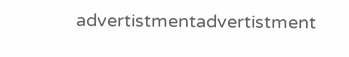advertistmentadvertistment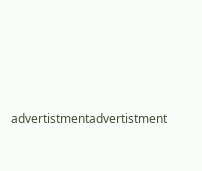advertistmentadvertistment